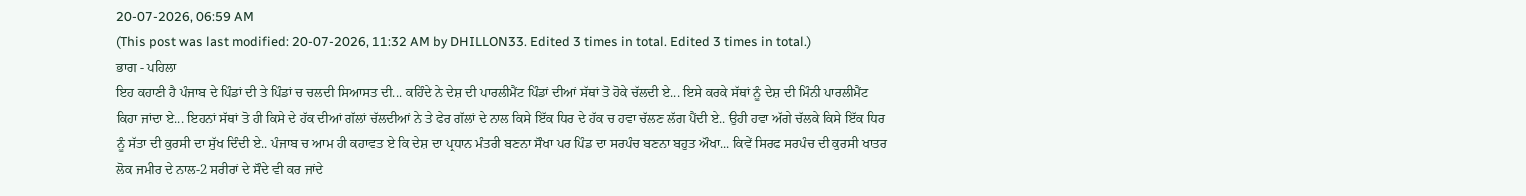20-07-2026, 06:59 AM
(This post was last modified: 20-07-2026, 11:32 AM by DHILLON33. Edited 3 times in total. Edited 3 times in total.)
ਭਾਗ - ਪਹਿਲਾ
ਇਹ ਕਹਾਣੀ ਹੈ ਪੰਜਾਬ ਦੇ ਪਿੰਡਾਂ ਦੀ ਤੇ ਪਿੰਡਾਂ ਚ ਚਲਦੀ ਸਿਆਸਤ ਦੀ... ਕਹਿੰਦੇ ਨੇ ਦੇਸ਼ ਦੀ ਪਾਰਲੀਮੈਂਟ ਪਿੰਡਾਂ ਦੀਆਂ ਸੱਥਾਂ ਤੋ ਹੋਕੇ ਚੱਲਦੀ ਏ... ਇਸੇ ਕਰਕੇ ਸੱਥਾਂ ਨੂੰ ਦੇਸ਼ ਦੀ ਮਿੰਨੀ ਪਾਰਲੀਮੈਂਟ ਕਿਹਾ ਜਾਂਦਾ ਏ... ਇਹਨਾਂ ਸੱਥਾਂ ਤੋ ਹੀ ਕਿਸੇ ਦੇ ਹੱਕ ਦੀਆਂ ਗੱਲਾਂ ਚੱਲਦੀਆਂ ਨੇ ਤੇ ਫੇਰ ਗੱਲਾਂ ਦੇ ਨਾਲ ਕਿਸੇ ਇੱਕ ਧਿਰ ਦੇ ਹੱਕ ਚ ਹਵਾ ਚੱਲਣ ਲੱਗ ਪੈਂਦੀ ਏ.. ਉਹੀ ਹਵਾ ਅੱਗੇ ਚੱਲਕੇ ਕਿਸੇ ਇੱਕ ਧਿਰ ਨੂੰ ਸੱਤਾ ਦੀ ਕੁਰਸੀ ਦਾ ਸੁੱਖ ਦਿੰਦੀ ਏ.. ਪੰਜਾਬ ਚ ਆਮ ਹੀ ਕਹਾਵਤ ਏ ਕਿ ਦੇਸ਼ ਦਾ ਪ੍ਰਧਾਨ ਮੰਤਰੀ ਬਣਨਾ ਸੌਖਾ ਪਰ ਪਿੰਡ ਦਾ ਸਰਪੰਚ ਬਣਨਾ ਬਹੁਤ ਔਖਾ... ਕਿਵੇਂ ਸਿਰਫ ਸਰਪੰਚ ਦੀ ਕੁਰਸੀ ਖਾਤਰ ਲੋਕ ਜਮੀਰ ਦੇ ਨਾਲ-2 ਸਰੀਰਾਂ ਦੇ ਸੌਦੇ ਵੀ ਕਰ ਜਾਂਦੇ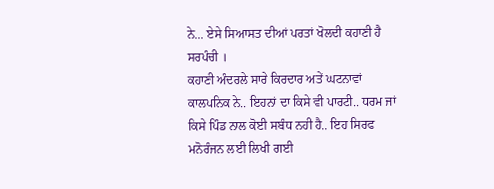ਨੇ... ਏਸੇ ਸਿਆਸਤ ਦੀਆਂ ਪਰਤਾਂ ਖੋਲਦੀ ਕਹਾਣੀ ਹੈ ਸਰਪੰਚੀ ।
ਕਹਾਣੀ ਅੰਦਰਲੇ ਸਾਰੇ ਕਿਰਦਾਰ ਅਤੇਂ ਘਟਨਾਵਾਂ ਕਾਲਪਨਿਕ ਨੇ.. ਇਹਨਾਂ ਦਾ ਕਿਸੇ ਵੀ ਪਾਰਟੀ.. ਧਰਮ ਜਾਂ ਕਿਸੇ ਪਿੰਡ ਨਾਲ ਕੋਈ ਸਬੰਧ ਨਹੀ ਹੈ.. ਇਹ ਸਿਰਫ ਮਨੋਰੰਜਨ ਲਈ ਲਿਖੀ ਗਈ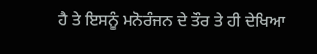ਹੈ ਤੇ ਇਸਨੂੰ ਮਨੋਰੰਜਨ ਦੇ ਤੌਰ ਤੇ ਹੀ ਦੇਖਿਆ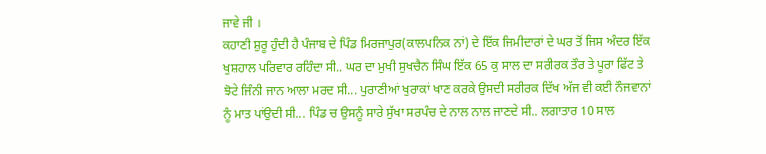ਜਾਵੇ ਜੀ ।
ਕਹਾਣੀ ਸ਼ੁਰੂ ਹੁੰਦੀ ਹੈ ਪੰਜਾਬ ਦੇ ਪਿੰਡ ਮਿਰਜਾਪੁਰ(ਕਾਲਪਨਿਕ ਨਾਂ) ਦੇ ਇੱਕ ਜਿਮੀਦਾਰਾਂ ਦੇ ਘਰ ਤੋਂ ਜਿਸ ਅੰਦਰ ਇੱਕ ਖੁਸ਼ਹਾਲ ਪਰਿਵਾਰ ਰਹਿੰਦਾ ਸੀ.. ਘਰ ਦਾ ਮੁਖੀ ਸੁਖਚੈਨ ਸਿੰਘ ਇੱਕ 65 ਕੁ ਸਾਲ ਦਾ ਸਰੀਰਕ ਤੌਰ ਤੇ ਪੂਰਾ ਫਿੱਟ ਤੇ ਝੋਟੇ ਜਿੰਨੀ ਜਾਨ ਆਲਾ ਮਰਦ ਸੀ... ਪੁਰਾਣੀਆਂ ਖੁਰਾਕਾਂ ਖਾਣ ਕਰਕੇ ਉਸਦੀ ਸਰੀਰਕ ਦਿੱਖ ਅੱਜ ਵੀ ਕਈ ਨੌਜਵਾਨਾਂ ਨੂੰ ਮਾਤ ਪਾਂਉਦੀ ਸੀ... ਪਿੰਡ ਚ ਉਸਨੂੰ ਸਾਰੇ ਸੁੱਖਾ ਸਰਪੰਚ ਦੇ ਨਾਲ ਨਾਲ ਜਾਣਦੇ ਸੀ.. ਲਗਾਤਾਰ 10 ਸਾਲ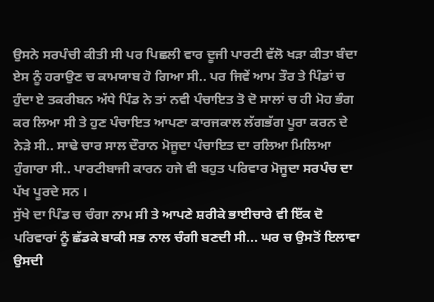ਉਸਨੇ ਸਰਪੰਚੀ ਕੀਤੀ ਸੀ ਪਰ ਪਿਛਲੀ ਵਾਰ ਦੂਜੀ ਪਾਰਟੀ ਵੱਲੋ ਖੜਾ ਕੀਤਾ ਬੰਦਾ ਏਸ ਨੂੰ ਹਰਾਉਣ ਚ ਕਾਮਯਾਬ ਹੋ ਗਿਆ ਸੀ.. ਪਰ ਜਿਵੇਂ ਆਮ ਤੌਰ ਤੇ ਪਿੰਡਾਂ ਚ ਹੁੰਦਾ ਏ ਤਕਰੀਬਨ ਅੱਧੇ ਪਿੰਡ ਨੇ ਤਾਂ ਨਵੀ ਪੰਚਾਇਤ ਤੋ ਦੋ ਸਾਲਾਂ ਚ ਹੀ ਮੋਹ ਭੰਗ ਕਰ ਲਿਆ ਸੀ ਤੇ ਹੁਣ ਪੰਚਾਇਤ ਆਪਣਾ ਕਾਰਜਕਾਲ ਲੱਗਭੱਗ ਪੂਰਾ ਕਰਨ ਦੇ ਨੇੜੇ ਸੀ.. ਸਾਢੇ ਚਾਰ ਸਾਲ ਦੌਰਾਨ ਮੋਜੂਦਾ ਪੰਚਾਇਤ ਦਾ ਰਲਿਆ ਮਿਲਿਆ ਹੁੰਗਾਰਾ ਸੀ.. ਪਾਰਟੀਬਾਜੀ ਕਾਰਨ ਹਜੇ ਵੀ ਬਹੁਤ ਪਰਿਵਾਰ ਮੋਜੂਦਾ ਸਰਪੰਚ ਦਾ ਪੱਖ ਪੂਰਦੇ ਸਨ ।
ਸੁੱਖੇ ਦਾ ਪਿੰਡ ਚ ਚੰਗਾ ਨਾਮ ਸੀ ਤੇ ਆਪਣੇ ਸ਼ਰੀਕੇ ਭਾਈਚਾਰੇ ਵੀ ਇੱਕ ਦੋ ਪਰਿਵਾਰਾਂ ਨੂੰ ਛੱਡਕੇ ਬਾਕੀ ਸਭ ਨਾਲ ਚੰਗੀ ਬਣਦੀ ਸੀ... ਘਰ ਚ ਉਸਤੋਂ ਇਲਾਵਾ ਉਸਦੀ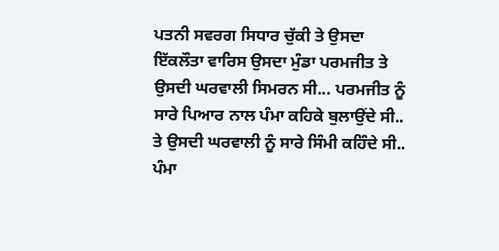ਪਤਨੀ ਸਵਰਗ ਸਿਧਾਰ ਚੁੱਕੀ ਤੇ ਉਸਦਾ ਇੱਕਲੌਤਾ ਵਾਰਿਸ ਉਸਦਾ ਮੁੰਡਾ ਪਰਮਜੀਤ ਤੇ ਉਸਦੀ ਘਰਵਾਲੀ ਸਿਮਰਨ ਸੀ... ਪਰਮਜੀਤ ਨੂੰ ਸਾਰੇ ਪਿਆਰ ਨਾਲ ਪੰਮਾ ਕਹਿਕੇ ਬੁਲਾਉਂਦੇ ਸੀ.. ਤੇ ਉਸਦੀ ਘਰਵਾਲੀ ਨੂੰ ਸਾਰੇ ਸਿੰਮੀ ਕਹਿੰਦੇ ਸੀ.. ਪੰਮਾ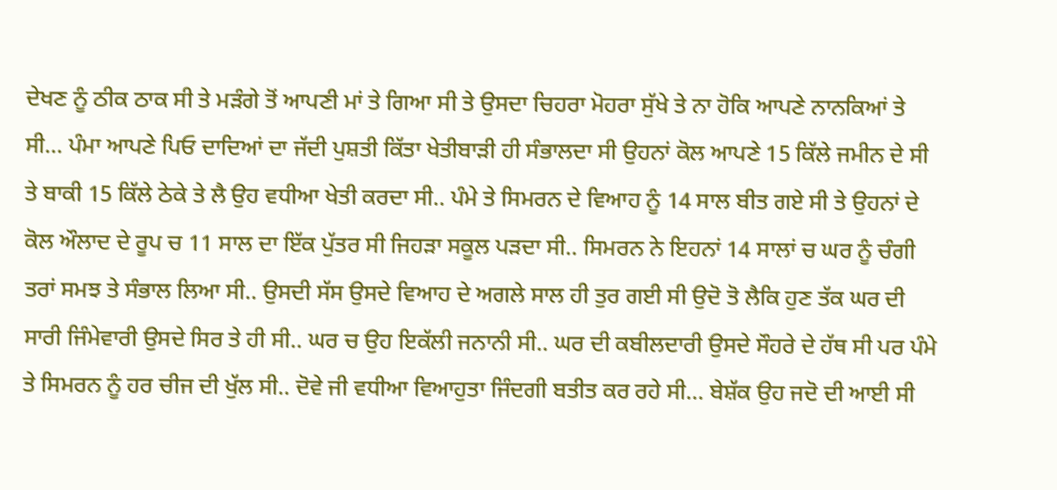ਦੇਖਣ ਨੂੰ ਠੀਕ ਠਾਕ ਸੀ ਤੇ ਮੜੰਗੇ ਤੋਂ ਆਪਣੀ ਮਾਂ ਤੇ ਗਿਆ ਸੀ ਤੇ ਉਸਦਾ ਚਿਹਰਾ ਮੋਹਰਾ ਸੁੱਖੇ ਤੇ ਨਾ ਹੋਕਿ ਆਪਣੇ ਨਾਨਕਿਆਂ ਤੇ ਸੀ... ਪੰਮਾ ਆਪਣੇ ਪਿਓ ਦਾਦਿਆਂ ਦਾ ਜੱਦੀ ਪੁਸ਼ਤੀ ਕਿੱਤਾ ਖੇਤੀਬਾੜੀ ਹੀ ਸੰਭਾਲਦਾ ਸੀ ਉਹਨਾਂ ਕੋਲ ਆਪਣੇ 15 ਕਿੱਲੇ ਜਮੀਨ ਦੇ ਸੀ ਤੇ ਬਾਕੀ 15 ਕਿੱਲੇ ਠੇਕੇ ਤੇ ਲੈ ਉਹ ਵਧੀਆ ਖੇਤੀ ਕਰਦਾ ਸੀ.. ਪੰਮੇ ਤੇ ਸਿਮਰਨ ਦੇ ਵਿਆਹ ਨੂੰ 14 ਸਾਲ ਬੀਤ ਗਏ ਸੀ ਤੇ ਉਹਨਾਂ ਦੇ ਕੋਲ ਔਲਾਦ ਦੇ ਰੂਪ ਚ 11 ਸਾਲ ਦਾ ਇੱਕ ਪੁੱਤਰ ਸੀ ਜਿਹੜਾ ਸਕੂਲ ਪੜਦਾ ਸੀ.. ਸਿਮਰਨ ਨੇ ਇਹਨਾਂ 14 ਸਾਲਾਂ ਚ ਘਰ ਨੂੰ ਚੰਗੀ ਤਰਾਂ ਸਮਝ ਤੇ ਸੰਭਾਲ ਲਿਆ ਸੀ.. ਉਸਦੀ ਸੱਸ ਉਸਦੇ ਵਿਆਹ ਦੇ ਅਗਲੇ ਸਾਲ ਹੀ ਤੁਰ ਗਈ ਸੀ ਉਦੋ ਤੋ ਲੈਕਿ ਹੁਣ ਤੱਕ ਘਰ ਦੀ ਸਾਰੀ ਜਿੰਮੇਵਾਰੀ ਉਸਦੇ ਸਿਰ ਤੇ ਹੀ ਸੀ.. ਘਰ ਚ ਉਹ ਇਕੱਲੀ ਜਨਾਨੀ ਸੀ.. ਘਰ ਦੀ ਕਬੀਲਦਾਰੀ ਉਸਦੇ ਸੌਹਰੇ ਦੇ ਹੱਥ ਸੀ ਪਰ ਪੰਮੇ ਤੇ ਸਿਮਰਨ ਨੂੰ ਹਰ ਚੀਜ ਦੀ ਖੁੱਲ ਸੀ.. ਦੋਵੇ ਜੀ ਵਧੀਆ ਵਿਆਹੁਤਾ ਜਿੰਦਗੀ ਬਤੀਤ ਕਰ ਰਹੇ ਸੀ... ਬੇਸ਼ੱਕ ਉਹ ਜਦੋ ਦੀ ਆਈ ਸੀ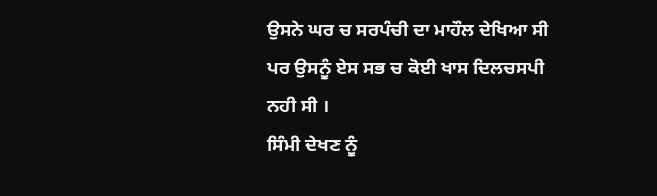ਉਸਨੇ ਘਰ ਚ ਸਰਪੰਚੀ ਦਾ ਮਾਹੌਲ ਦੇਖਿਆ ਸੀ ਪਰ ਉਸਨੂੰ ਏਸ ਸਭ ਚ ਕੋਈ ਖਾਸ ਦਿਲਚਸਪੀ ਨਹੀ ਸੀ ।
ਸਿੰਮੀ ਦੇਖਣ ਨੂੰ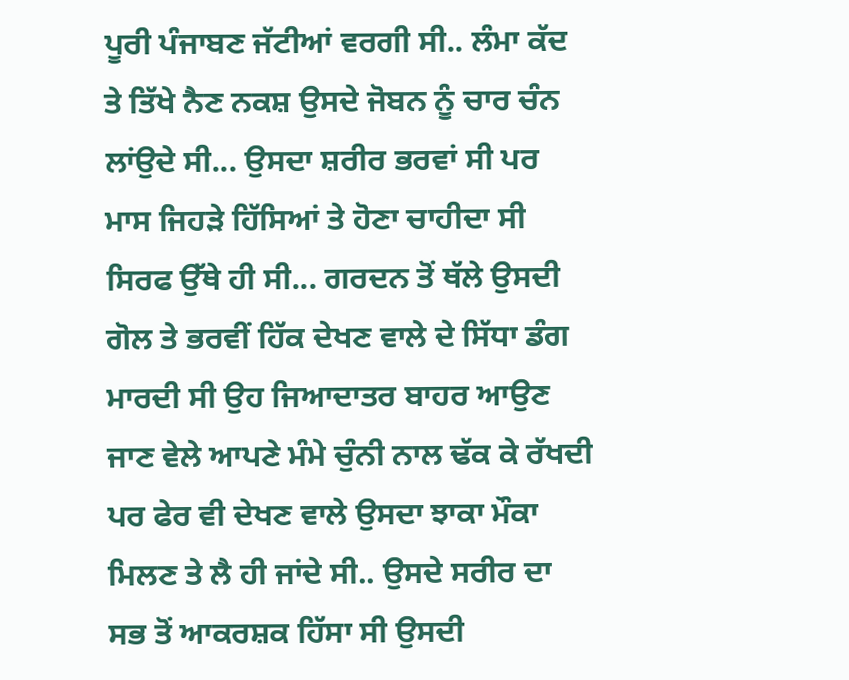ਪੂਰੀ ਪੰਜਾਬਣ ਜੱਟੀਆਂ ਵਰਗੀ ਸੀ.. ਲੰਮਾ ਕੱਦ ਤੇ ਤਿੱਖੇ ਨੈਣ ਨਕਸ਼ ਉਸਦੇ ਜੋਬਨ ਨੂੰ ਚਾਰ ਚੰਨ ਲਾਂਉਦੇ ਸੀ... ਉਸਦਾ ਸ਼ਰੀਰ ਭਰਵਾਂ ਸੀ ਪਰ ਮਾਸ ਜਿਹੜੇ ਹਿੱਸਿਆਂ ਤੇ ਹੋਣਾ ਚਾਹੀਦਾ ਸੀ ਸਿਰਫ ਉੱਥੇ ਹੀ ਸੀ... ਗਰਦਨ ਤੋਂ ਥੱਲੇ ਉਸਦੀ ਗੋਲ ਤੇ ਭਰਵੀਂ ਹਿੱਕ ਦੇਖਣ ਵਾਲੇ ਦੇ ਸਿੱਧਾ ਡੰਗ ਮਾਰਦੀ ਸੀ ਉਹ ਜਿਆਦਾਤਰ ਬਾਹਰ ਆਉਣ ਜਾਣ ਵੇਲੇ ਆਪਣੇ ਮੰਮੇ ਚੁੰਨੀ ਨਾਲ ਢੱਕ ਕੇ ਰੱਖਦੀ ਪਰ ਫੇਰ ਵੀ ਦੇਖਣ ਵਾਲੇ ਉਸਦਾ ਝਾਕਾ ਮੌਕਾ ਮਿਲਣ ਤੇ ਲੈ ਹੀ ਜਾਂਦੇ ਸੀ.. ਉਸਦੇ ਸਰੀਰ ਦਾ ਸਭ ਤੋਂ ਆਕਰਸ਼ਕ ਹਿੱਸਾ ਸੀ ਉਸਦੀ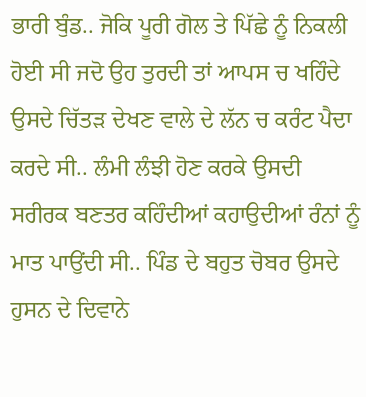ਭਾਰੀ ਬੁੰਡ.. ਜੋਕਿ ਪੂਰੀ ਗੋਲ ਤੇ ਪਿੱਛੇ ਨੂੰ ਨਿਕਲੀ ਹੋਈ ਸੀ ਜਦੋ ਉਹ ਤੁਰਦੀ ਤਾਂ ਆਪਸ ਚ ਖਹਿੰਦੇ ਉਸਦੇ ਚਿੱਤੜ ਦੇਖਣ ਵਾਲੇ ਦੇ ਲੱਨ ਚ ਕਰੰਟ ਪੈਦਾ ਕਰਦੇ ਸੀ.. ਲੰਮੀ ਲੰਝੀ ਹੋਣ ਕਰਕੇ ਉਸਦੀ ਸਰੀਰਕ ਬਣਤਰ ਕਹਿੰਦੀਆਂ ਕਹਾਉਦੀਆਂ ਰੰਨਾਂ ਨੂੰ ਮਾਤ ਪਾਉਂਦੀ ਸੀ.. ਪਿੰਡ ਦੇ ਬਹੁਤ ਚੋਬਰ ਉਸਦੇ ਹੁਸਨ ਦੇ ਦਿਵਾਨੇ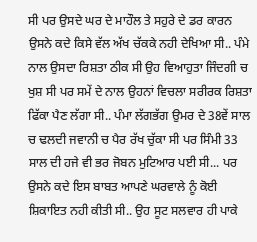ਸੀ ਪਰ ਉਸਦੇ ਘਰ ਦੇ ਮਾਹੌਲ ਤੇ ਸਹੁਰੇ ਦੇ ਡਰ ਕਾਰਨ ਉਸਨੇ ਕਦੇ ਕਿਸੇ ਵੱਲ ਅੱਖ ਚੱਕਕੇ ਨਹੀ ਦੇਖਿਆ ਸੀ.. ਪੰਮੇ ਨਾਲ ਉਸਦਾ ਰਿਸ਼ਤਾ ਠੀਕ ਸੀ ਉਹ ਵਿਆਹੁਤਾ ਜਿੰਦਗੀ ਚ ਖੁਸ਼ ਸੀ ਪਰ ਸਮੇਂ ਦੇ ਨਾਲ ਉਹਨਾਂ ਵਿਚਲਾ ਸਰੀਰਕ ਰਿਸ਼ਤਾ ਫਿੱਕਾ ਪੈਣ ਲੱਗਾ ਸੀ.. ਪੰਮਾ ਲੱਗਭੱਗ ਉਮਰ ਦੇ 38ਵੇਂ ਸਾਲ ਚ ਢਲਦੀ ਜਵਾਨੀ ਚ ਪੈਰ ਰੱਖ ਚੁੱਕਾ ਸੀ ਪਰ ਸਿੰਮੀ 33 ਸਾਲ ਦੀ ਹਜੇ ਵੀ ਭਰ ਜੋਬਨ ਮੁਟਿਆਰ ਪਈ ਸੀ... ਪਰ ਉਸਨੇ ਕਦੇ ਇਸ ਬਾਬਤ ਆਪਣੇ ਘਰਵਾਲੇ ਨੂੰ ਕੋਈ ਸ਼ਿਕਾਇਤ ਨਹੀ ਕੀਤੀ ਸੀ.. ਉਹ ਸੂਟ ਸਲਵਾਰ ਹੀ ਪਾਕੇ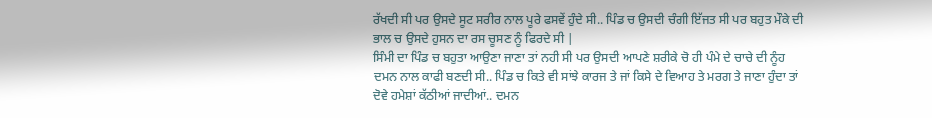ਰੱਖਦੀ ਸੀ ਪਰ ਉਸਦੇ ਸੂਟ ਸਰੀਰ ਨਾਲ ਪੂਰੇ ਫਸਵੇਂ ਹੁੰਦੇ ਸੀ.. ਪਿੰਡ ਚ ਉਸਦੀ ਚੰਗੀ ਇੱਜਤ ਸੀ ਪਰ ਬਹੁਤ ਮੌਕੇ ਦੀ ਭਾਲ ਚ ਉਸਦੇ ਹੁਸਨ ਦਾ ਰਸ ਚੂਸਣ ਨੂੰ ਫਿਰਦੇ ਸੀ |
ਸਿੰਮੀ ਦਾ ਪਿੰਡ ਚ ਬਹੁਤਾ ਆਉਣਾ ਜਾਣਾ ਤਾਂ ਨਹੀ ਸੀ ਪਰ ਉਸਦੀ ਆਪਣੇ ਸ਼ਰੀਕੇ ਚੋ ਹੀ ਪੰਮੇ ਦੇ ਚਾਚੇ ਦੀ ਨੂੰਹ ਦਮਨ ਨਾਲ ਕਾਫੀ ਬਣਦੀ ਸੀ.. ਪਿੰਡ ਚ ਕਿਤੇ ਵੀ ਸਾਂਝੇ ਕਾਰਜ ਤੇ ਜਾਂ ਕਿਸੇ ਦੇ ਵਿਆਹ ਤੇ ਮਰਗ ਤੇ ਜਾਣਾ ਹੁੰਦਾ ਤਾਂ ਦੋਵੇ ਹਮੇਸ਼ਾਂ ਕੱਠੀਆਂ ਜਾਦੀਆਂ.. ਦਮਨ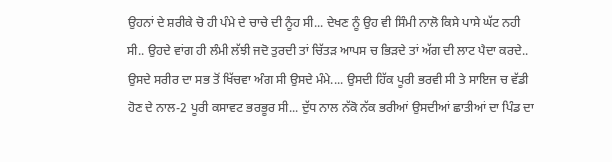ਉਹਨਾਂ ਦੇ ਸ਼ਰੀਕੇ ਚੋ ਹੀ ਪੰਮੇ ਦੇ ਚਾਚੇ ਦੀ ਨੂੰਹ ਸੀ... ਦੇਖਣ ਨੂੰ ਉਹ ਵੀ ਸਿੰਮੀ ਨਾਲੋ ਕਿਸੇ ਪਾਸੇ ਘੱਟ ਨਹੀ ਸੀ.. ਉਹਦੇ ਵਾਂਗ ਹੀ ਲੰਮੀ ਲੱਝੀ ਜਦੋ ਤੁਰਦੀ ਤਾਂ ਚਿੱਤੜ ਆਪਸ ਚ ਭਿੜਦੇ ਤਾਂ ਅੱਗ ਦੀ ਲਾਟ ਪੈਦਾ ਕਰਦੇ.. ਉਸਦੇ ਸਰੀਰ ਦਾ ਸਭ ਤੋਂ ਖਿੱਚਵਾ ਅੰਗ ਸੀ ਉਸਦੇ ਮੰਮੇ.... ਉਸਦੀ ਹਿੱਕ ਪੂਰੀ ਭਰਵੀ ਸੀ ਤੇ ਸਾਇਜ ਚ ਵੱਡੀ ਹੋਣ ਦੇ ਨਾਲ-2 ਪੂਰੀ ਕਸਾਵਟ ਭਰਭੂਰ ਸੀ... ਦੁੱਧ ਨਾਲ ਨੱਕੋ ਨੱਕ ਭਰੀਆਂ ਉਸਦੀਆਂ ਛਾਤੀਆਂ ਦਾ ਪਿੰਡ ਦਾ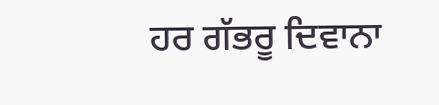ਹਰ ਗੱਭਰੂ ਦਿਵਾਨਾ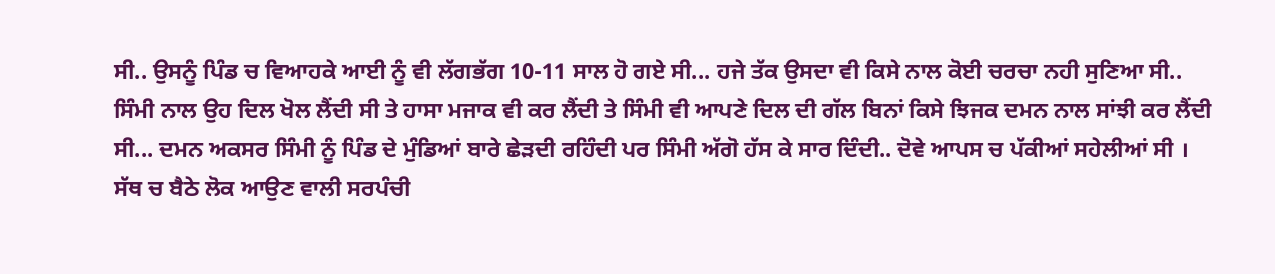ਸੀ.. ਉਸਨੂੰ ਪਿੰਡ ਚ ਵਿਆਹਕੇ ਆਈ ਨੂੰ ਵੀ ਲੱਗਭੱਗ 10-11 ਸਾਲ ਹੋ ਗਏ ਸੀ... ਹਜੇ ਤੱਕ ਉਸਦਾ ਵੀ ਕਿਸੇ ਨਾਲ ਕੋਈ ਚਰਚਾ ਨਹੀ ਸੁਣਿਆ ਸੀ.. ਸਿੰਮੀ ਨਾਲ ਉਹ ਦਿਲ ਖੋਲ ਲੈਂਦੀ ਸੀ ਤੇ ਹਾਸਾ ਮਜਾਕ ਵੀ ਕਰ ਲੈਂਦੀ ਤੇ ਸਿੰਮੀ ਵੀ ਆਪਣੇ ਦਿਲ ਦੀ ਗੱਲ ਬਿਨਾਂ ਕਿਸੇ ਝਿਜਕ ਦਮਨ ਨਾਲ ਸਾਂਝੀ ਕਰ ਲੈਂਦੀ ਸੀ... ਦਮਨ ਅਕਸਰ ਸਿੰਮੀ ਨੂੰ ਪਿੰਡ ਦੇ ਮੁੰਡਿਆਂ ਬਾਰੇ ਛੇੜਦੀ ਰਹਿੰਦੀ ਪਰ ਸਿੰਮੀ ਅੱਗੋ ਹੱਸ ਕੇ ਸਾਰ ਦਿੰਦੀ.. ਦੋਵੇ ਆਪਸ ਚ ਪੱਕੀਆਂ ਸਹੇਲੀਆਂ ਸੀ ।
ਸੱਥ ਚ ਬੈਠੇ ਲੋਕ ਆਉਣ ਵਾਲੀ ਸਰਪੰਚੀ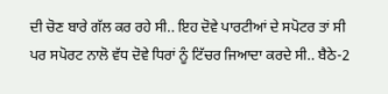ਦੀ ਚੋਣ ਬਾਰੇ ਗੱਲ ਕਰ ਰਹੇ ਸੀ.. ਇਹ ਦੋਵੇ ਪਾਰਟੀਆਂ ਦੇ ਸਪੋਟਰ ਤਾਂ ਸੀ ਪਰ ਸਪੋਰਟ ਨਾਲੋ ਵੱਧ ਦੋਵੇ ਧਿਰਾਂ ਨੂੰ ਟਿੱਚਰ ਜਿਆਦਾ ਕਰਦੇ ਸੀ.. ਬੈਠੇ-2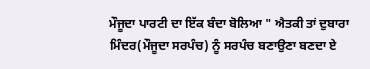ਮੌਜੂਦਾ ਪਾਰਟੀ ਦਾ ਇੱਕ ਬੰਦਾ ਬੋਲਿਆ " ਐਤਕੀ ਤਾਂ ਦੁਬਾਰਾ ਮਿੰਦਰ(ਮੌਜੂਦਾ ਸਰਪੰਚ) ਨੂੰ ਸਰਪੰਚ ਬਣਾਉਣਾ ਬਣਦਾ ਏ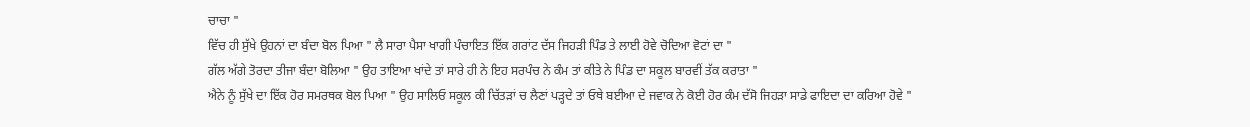ਚਾਚਾ "
ਵਿੱਚ ਹੀ ਸੁੱਖੇ ਉਹਨਾਂ ਦਾ ਬੰਦਾ ਬੋਲ ਪਿਆ " ਲੈ ਸਾਰਾ ਪੈਸਾ ਖਾਗੀ ਪੰਚਾਇਤ ਇੱਕ ਗਰਾਂਟ ਦੱਸ ਜਿਹੜੀ ਪਿੰਡ ਤੇ ਲਾਈ ਹੋਵੇ ਚੋਦਿਆ ਵੋਟਾਂ ਦਾ "
ਗੱਲ ਅੱਗੇ ਤੋਰਦਾ ਤੀਜਾ ਬੰਦਾ ਬੋਲਿਆ " ਉਹ ਤਾਇਆ ਖਾਂਦੇ ਤਾਂ ਸਾਰੇ ਹੀ ਨੇ ਇਹ ਸਰਪੰਚ ਨੇ ਕੰਮ ਤਾਂ ਕੀਤੇ ਨੇ ਪਿੰਡ ਦਾ ਸਕੂਲ ਬਾਰਵੀਂ ਤੱਕ ਕਰਾਤਾ "
ਐਨੇ ਨੂੰ ਸੁੱਖੇ ਦਾ ਇੱਕ ਹੋਰ ਸਮਰਥਕ ਬੋਲ ਪਿਆ " ਉਹ ਸਾਲਿਓ ਸਕੂਲ ਕੀ ਚਿੱਤੜਾਂ ਚ ਲੈਣਾਂ ਪੜ੍ਹਦੇ ਤਾਂ ਓਥੇ ਬਈਆ ਦੇ ਜਵਾਕ ਨੇ ਕੋਈ ਹੋਰ ਕੰਮ ਦੱਸੋ ਜਿਹੜਾ ਸਾਡੇ ਫਾਇਦਾ ਦਾ ਕਰਿਆ ਹੋਵੇ "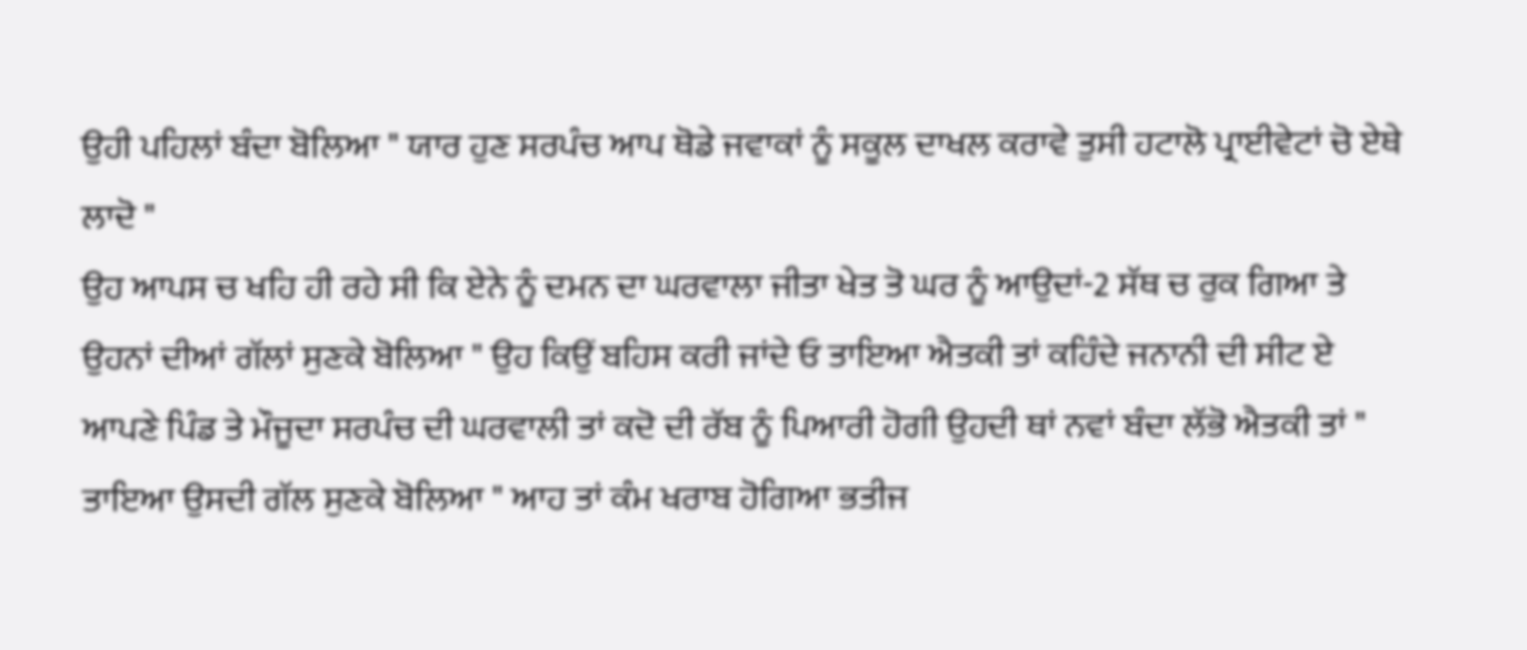ਉਹੀ ਪਹਿਲਾਂ ਬੰਦਾ ਬੋਲਿਆ " ਯਾਰ ਹੁਣ ਸਰਪੰਚ ਆਪ ਥੋਡੇ ਜਵਾਕਾਂ ਨੂੰ ਸਕੂਲ ਦਾਖਲ ਕਰਾਵੇ ਤੁਸੀ ਹਟਾਲੋ ਪ੍ਰਾਈਵੇਟਾਂ ਚੋ ਏਥੇ ਲਾਦੋ "
ਉਹ ਆਪਸ ਚ ਖਹਿ ਹੀ ਰਹੇ ਸੀ ਕਿ ਏਨੇ ਨੂੰ ਦਮਨ ਦਾ ਘਰਵਾਲਾ ਜੀਤਾ ਖੇਤ ਤੋ ਘਰ ਨੂੰ ਆਉਦਾਂ-2 ਸੱਥ ਚ ਰੁਕ ਗਿਆ ਤੇ ਉਹਨਾਂ ਦੀਆਂ ਗੱਲਾਂ ਸੁਣਕੇ ਬੋਲਿਆ " ਉਹ ਕਿਉਂ ਬਹਿਸ ਕਰੀ ਜਾਂਦੇ ਓ ਤਾਇਆ ਐਤਕੀ ਤਾਂ ਕਹਿੰਦੇ ਜਨਾਨੀ ਦੀ ਸੀਟ ਏ ਆਪਣੇ ਪਿੰਡ ਤੇ ਮੌਜੂਦਾ ਸਰਪੰਚ ਦੀ ਘਰਵਾਲੀ ਤਾਂ ਕਦੋ ਦੀ ਰੱਬ ਨੂੰ ਪਿਆਰੀ ਹੋਗੀ ਉਹਦੀ ਥਾਂ ਨਵਾਂ ਬੰਦਾ ਲੱਭੋ ਐਤਕੀ ਤਾਂ "
ਤਾਇਆ ਉਸਦੀ ਗੱਲ ਸੁਣਕੇ ਬੋਲਿਆ " ਆਹ ਤਾਂ ਕੰਮ ਖਰਾਬ ਹੋਗਿਆ ਭਤੀਜ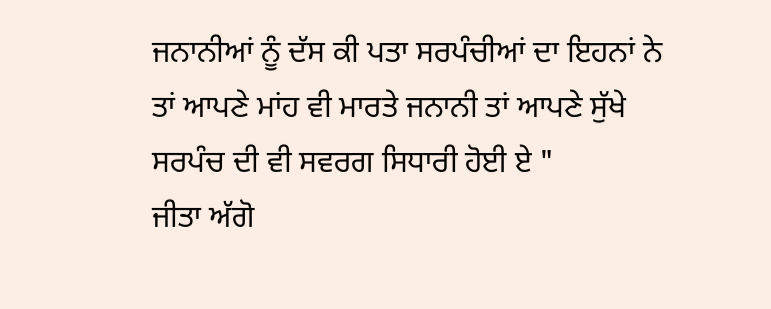ਜਨਾਨੀਆਂ ਨੂੰ ਦੱਸ ਕੀ ਪਤਾ ਸਰਪੰਚੀਆਂ ਦਾ ਇਹਨਾਂ ਨੇ ਤਾਂ ਆਪਣੇ ਮਾਂਹ ਵੀ ਮਾਰਤੇ ਜਨਾਨੀ ਤਾਂ ਆਪਣੇ ਸੁੱਖੇ ਸਰਪੰਚ ਦੀ ਵੀ ਸਵਰਗ ਸਿਧਾਰੀ ਹੋਈ ਏ "
ਜੀਤਾ ਅੱਗੋ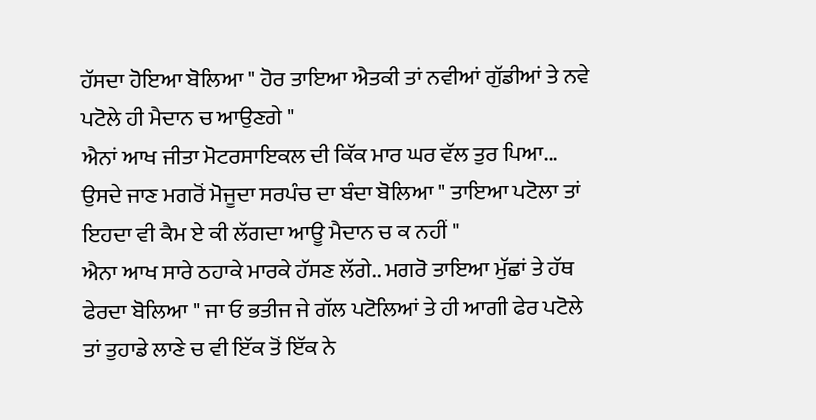ਹੱਸਦਾ ਹੋਇਆ ਬੋਲਿਆ " ਹੋਰ ਤਾਇਆ ਐਤਕੀ ਤਾਂ ਨਵੀਆਂ ਗੁੱਡੀਆਂ ਤੇ ਨਵੇ ਪਟੋਲੇ ਹੀ ਮੈਦਾਨ ਚ ਆਉਣਗੇ "
ਐਨਾਂ ਆਖ ਜੀਤਾ ਮੋਟਰਸਾਇਕਲ ਦੀ ਕਿੱਕ ਮਾਰ ਘਰ ਵੱਲ ਤੁਰ ਪਿਆ... ਉਸਦੇ ਜਾਣ ਮਗਰੋਂ ਮੋਜੂਦਾ ਸਰਪੰਚ ਦਾ ਬੰਦਾ ਬੋਲਿਆ " ਤਾਇਆ ਪਟੋਲਾ ਤਾਂ ਇਹਦਾ ਵੀ ਕੈਮ ਏ ਕੀ ਲੱਗਦਾ ਆਊ ਮੈਦਾਨ ਚ ਕ ਨਹੀਂ "
ਐਨਾ ਆਖ ਸਾਰੇ ਠਹਾਕੇ ਮਾਰਕੇ ਹੱਸਣ ਲੱਗੇ.. ਮਗਰੋ ਤਾਇਆ ਮੁੱਛਾਂ ਤੇ ਹੱਥ ਫੇਰਦਾ ਬੋਲਿਆ " ਜਾ ਓ ਭਤੀਜ ਜੇ ਗੱਲ ਪਟੋਲਿਆਂ ਤੇ ਹੀ ਆਗੀ ਫੇਰ ਪਟੋਲੇ ਤਾਂ ਤੁਹਾਡੇ ਲਾਣੇ ਚ ਵੀ ਇੱਕ ਤੋਂ ਇੱਕ ਨੇ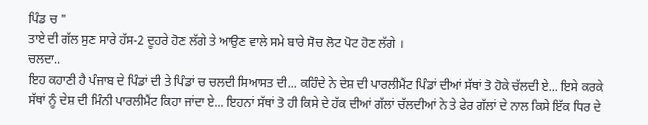ਪਿੰਡ ਚ "
ਤਾਏ ਦੀ ਗੱਲ ਸੁਣ ਸਾਰੇ ਹੱਸ-2 ਦੂਹਰੇ ਹੋਣ ਲੱਗੇ ਤੇ ਆਉਣ ਵਾਲੇ ਸਮੇ ਬਾਰੇ ਸੋਚ ਲੋਟ ਪੋਟ ਹੋਣ ਲੱਗੇ ।
ਚਲਦਾ..
ਇਹ ਕਹਾਣੀ ਹੈ ਪੰਜਾਬ ਦੇ ਪਿੰਡਾਂ ਦੀ ਤੇ ਪਿੰਡਾਂ ਚ ਚਲਦੀ ਸਿਆਸਤ ਦੀ... ਕਹਿੰਦੇ ਨੇ ਦੇਸ਼ ਦੀ ਪਾਰਲੀਮੈਂਟ ਪਿੰਡਾਂ ਦੀਆਂ ਸੱਥਾਂ ਤੋ ਹੋਕੇ ਚੱਲਦੀ ਏ... ਇਸੇ ਕਰਕੇ ਸੱਥਾਂ ਨੂੰ ਦੇਸ਼ ਦੀ ਮਿੰਨੀ ਪਾਰਲੀਮੈਂਟ ਕਿਹਾ ਜਾਂਦਾ ਏ... ਇਹਨਾਂ ਸੱਥਾਂ ਤੋ ਹੀ ਕਿਸੇ ਦੇ ਹੱਕ ਦੀਆਂ ਗੱਲਾਂ ਚੱਲਦੀਆਂ ਨੇ ਤੇ ਫੇਰ ਗੱਲਾਂ ਦੇ ਨਾਲ ਕਿਸੇ ਇੱਕ ਧਿਰ ਦੇ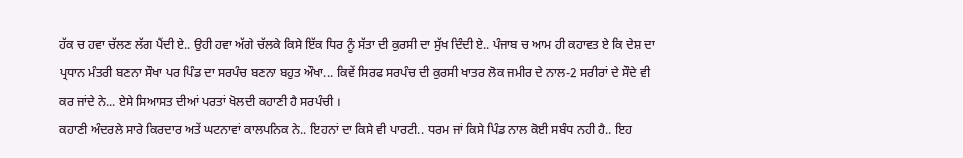ਹੱਕ ਚ ਹਵਾ ਚੱਲਣ ਲੱਗ ਪੈਂਦੀ ਏ.. ਉਹੀ ਹਵਾ ਅੱਗੇ ਚੱਲਕੇ ਕਿਸੇ ਇੱਕ ਧਿਰ ਨੂੰ ਸੱਤਾ ਦੀ ਕੁਰਸੀ ਦਾ ਸੁੱਖ ਦਿੰਦੀ ਏ.. ਪੰਜਾਬ ਚ ਆਮ ਹੀ ਕਹਾਵਤ ਏ ਕਿ ਦੇਸ਼ ਦਾ ਪ੍ਰਧਾਨ ਮੰਤਰੀ ਬਣਨਾ ਸੌਖਾ ਪਰ ਪਿੰਡ ਦਾ ਸਰਪੰਚ ਬਣਨਾ ਬਹੁਤ ਔਖਾ... ਕਿਵੇਂ ਸਿਰਫ ਸਰਪੰਚ ਦੀ ਕੁਰਸੀ ਖਾਤਰ ਲੋਕ ਜਮੀਰ ਦੇ ਨਾਲ-2 ਸਰੀਰਾਂ ਦੇ ਸੌਦੇ ਵੀ ਕਰ ਜਾਂਦੇ ਨੇ... ਏਸੇ ਸਿਆਸਤ ਦੀਆਂ ਪਰਤਾਂ ਖੋਲਦੀ ਕਹਾਣੀ ਹੈ ਸਰਪੰਚੀ ।
ਕਹਾਣੀ ਅੰਦਰਲੇ ਸਾਰੇ ਕਿਰਦਾਰ ਅਤੇਂ ਘਟਨਾਵਾਂ ਕਾਲਪਨਿਕ ਨੇ.. ਇਹਨਾਂ ਦਾ ਕਿਸੇ ਵੀ ਪਾਰਟੀ.. ਧਰਮ ਜਾਂ ਕਿਸੇ ਪਿੰਡ ਨਾਲ ਕੋਈ ਸਬੰਧ ਨਹੀ ਹੈ.. ਇਹ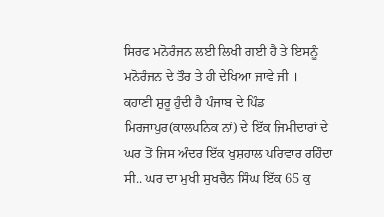ਸਿਰਫ ਮਨੋਰੰਜਨ ਲਈ ਲਿਖੀ ਗਈ ਹੈ ਤੇ ਇਸਨੂੰ ਮਨੋਰੰਜਨ ਦੇ ਤੌਰ ਤੇ ਹੀ ਦੇਖਿਆ ਜਾਵੇ ਜੀ ।
ਕਹਾਣੀ ਸ਼ੁਰੂ ਹੁੰਦੀ ਹੈ ਪੰਜਾਬ ਦੇ ਪਿੰਡ ਮਿਰਜਾਪੁਰ(ਕਾਲਪਨਿਕ ਨਾਂ) ਦੇ ਇੱਕ ਜਿਮੀਦਾਰਾਂ ਦੇ ਘਰ ਤੋਂ ਜਿਸ ਅੰਦਰ ਇੱਕ ਖੁਸ਼ਹਾਲ ਪਰਿਵਾਰ ਰਹਿੰਦਾ ਸੀ.. ਘਰ ਦਾ ਮੁਖੀ ਸੁਖਚੈਨ ਸਿੰਘ ਇੱਕ 65 ਕੁ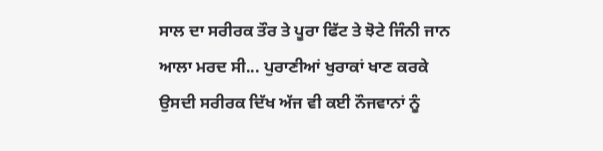ਸਾਲ ਦਾ ਸਰੀਰਕ ਤੌਰ ਤੇ ਪੂਰਾ ਫਿੱਟ ਤੇ ਝੋਟੇ ਜਿੰਨੀ ਜਾਨ ਆਲਾ ਮਰਦ ਸੀ... ਪੁਰਾਣੀਆਂ ਖੁਰਾਕਾਂ ਖਾਣ ਕਰਕੇ ਉਸਦੀ ਸਰੀਰਕ ਦਿੱਖ ਅੱਜ ਵੀ ਕਈ ਨੌਜਵਾਨਾਂ ਨੂੰ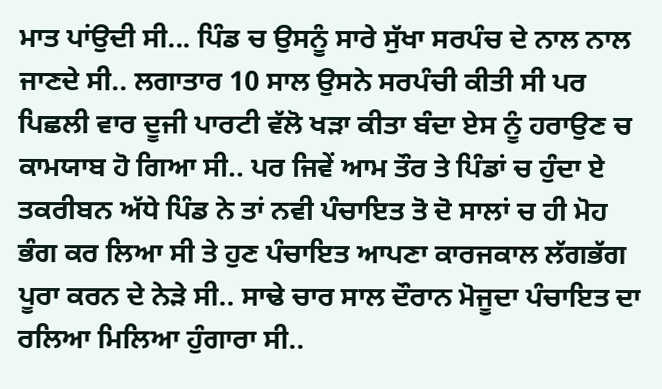ਮਾਤ ਪਾਂਉਦੀ ਸੀ... ਪਿੰਡ ਚ ਉਸਨੂੰ ਸਾਰੇ ਸੁੱਖਾ ਸਰਪੰਚ ਦੇ ਨਾਲ ਨਾਲ ਜਾਣਦੇ ਸੀ.. ਲਗਾਤਾਰ 10 ਸਾਲ ਉਸਨੇ ਸਰਪੰਚੀ ਕੀਤੀ ਸੀ ਪਰ ਪਿਛਲੀ ਵਾਰ ਦੂਜੀ ਪਾਰਟੀ ਵੱਲੋ ਖੜਾ ਕੀਤਾ ਬੰਦਾ ਏਸ ਨੂੰ ਹਰਾਉਣ ਚ ਕਾਮਯਾਬ ਹੋ ਗਿਆ ਸੀ.. ਪਰ ਜਿਵੇਂ ਆਮ ਤੌਰ ਤੇ ਪਿੰਡਾਂ ਚ ਹੁੰਦਾ ਏ ਤਕਰੀਬਨ ਅੱਧੇ ਪਿੰਡ ਨੇ ਤਾਂ ਨਵੀ ਪੰਚਾਇਤ ਤੋ ਦੋ ਸਾਲਾਂ ਚ ਹੀ ਮੋਹ ਭੰਗ ਕਰ ਲਿਆ ਸੀ ਤੇ ਹੁਣ ਪੰਚਾਇਤ ਆਪਣਾ ਕਾਰਜਕਾਲ ਲੱਗਭੱਗ ਪੂਰਾ ਕਰਨ ਦੇ ਨੇੜੇ ਸੀ.. ਸਾਢੇ ਚਾਰ ਸਾਲ ਦੌਰਾਨ ਮੋਜੂਦਾ ਪੰਚਾਇਤ ਦਾ ਰਲਿਆ ਮਿਲਿਆ ਹੁੰਗਾਰਾ ਸੀ..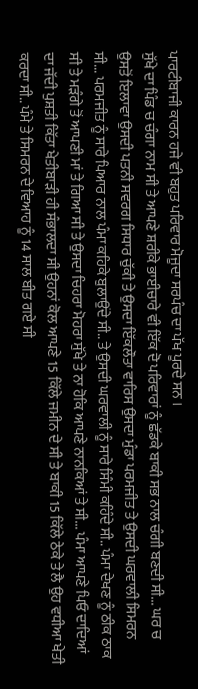ਪਾਰਟੀਬਾਜੀ ਕਾਰਨ ਹਜੇ ਵੀ ਬਹੁਤ ਪਰਿਵਾਰ ਮੋਜੂਦਾ ਸਰਪੰਚ ਦਾ ਪੱਖ ਪੂਰਦੇ ਸਨ ।
ਸੁੱਖੇ ਦਾ ਪਿੰਡ ਚ ਚੰਗਾ ਨਾਮ ਸੀ ਤੇ ਆਪਣੇ ਸ਼ਰੀਕੇ ਭਾਈਚਾਰੇ ਵੀ ਇੱਕ ਦੋ ਪਰਿਵਾਰਾਂ ਨੂੰ ਛੱਡਕੇ ਬਾਕੀ ਸਭ ਨਾਲ ਚੰਗੀ ਬਣਦੀ ਸੀ... ਘਰ ਚ ਉਸਤੋਂ ਇਲਾਵਾ ਉਸਦੀ ਪਤਨੀ ਸਵਰਗ ਸਿਧਾਰ ਚੁੱਕੀ ਤੇ ਉਸਦਾ ਇੱਕਲੌਤਾ ਵਾਰਿਸ ਉਸਦਾ ਮੁੰਡਾ ਪਰਮਜੀਤ ਤੇ ਉਸਦੀ ਘਰਵਾਲੀ ਸਿਮਰਨ ਸੀ... ਪਰਮਜੀਤ ਨੂੰ ਸਾਰੇ ਪਿਆਰ ਨਾਲ ਪੰਮਾ ਕਹਿਕੇ ਬੁਲਾਉਂਦੇ ਸੀ.. ਤੇ ਉਸਦੀ ਘਰਵਾਲੀ ਨੂੰ ਸਾਰੇ ਸਿੰਮੀ ਕਹਿੰਦੇ ਸੀ.. ਪੰਮਾ ਦੇਖਣ ਨੂੰ ਠੀਕ ਠਾਕ ਸੀ ਤੇ ਮੜੰਗੇ ਤੋਂ ਆਪਣੀ ਮਾਂ ਤੇ ਗਿਆ ਸੀ ਤੇ ਉਸਦਾ ਚਿਹਰਾ ਮੋਹਰਾ ਸੁੱਖੇ ਤੇ ਨਾ ਹੋਕਿ ਆਪਣੇ ਨਾਨਕਿਆਂ ਤੇ ਸੀ... ਪੰਮਾ ਆਪਣੇ ਪਿਓ ਦਾਦਿਆਂ ਦਾ ਜੱਦੀ ਪੁਸ਼ਤੀ ਕਿੱਤਾ ਖੇਤੀਬਾੜੀ ਹੀ ਸੰਭਾਲਦਾ ਸੀ ਉਹਨਾਂ ਕੋਲ ਆਪਣੇ 15 ਕਿੱਲੇ ਜਮੀਨ ਦੇ ਸੀ ਤੇ ਬਾਕੀ 15 ਕਿੱਲੇ ਠੇਕੇ ਤੇ ਲੈ ਉਹ ਵਧੀਆ ਖੇਤੀ ਕਰਦਾ ਸੀ.. ਪੰਮੇ ਤੇ ਸਿਮਰਨ ਦੇ ਵਿਆਹ ਨੂੰ 14 ਸਾਲ ਬੀਤ ਗਏ ਸੀ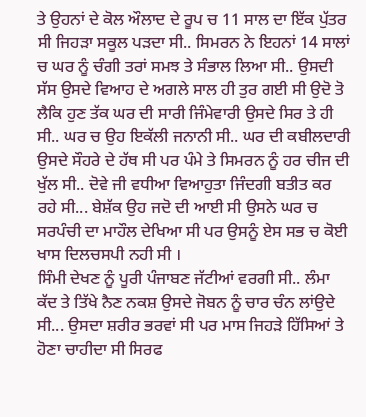ਤੇ ਉਹਨਾਂ ਦੇ ਕੋਲ ਔਲਾਦ ਦੇ ਰੂਪ ਚ 11 ਸਾਲ ਦਾ ਇੱਕ ਪੁੱਤਰ ਸੀ ਜਿਹੜਾ ਸਕੂਲ ਪੜਦਾ ਸੀ.. ਸਿਮਰਨ ਨੇ ਇਹਨਾਂ 14 ਸਾਲਾਂ ਚ ਘਰ ਨੂੰ ਚੰਗੀ ਤਰਾਂ ਸਮਝ ਤੇ ਸੰਭਾਲ ਲਿਆ ਸੀ.. ਉਸਦੀ ਸੱਸ ਉਸਦੇ ਵਿਆਹ ਦੇ ਅਗਲੇ ਸਾਲ ਹੀ ਤੁਰ ਗਈ ਸੀ ਉਦੋ ਤੋ ਲੈਕਿ ਹੁਣ ਤੱਕ ਘਰ ਦੀ ਸਾਰੀ ਜਿੰਮੇਵਾਰੀ ਉਸਦੇ ਸਿਰ ਤੇ ਹੀ ਸੀ.. ਘਰ ਚ ਉਹ ਇਕੱਲੀ ਜਨਾਨੀ ਸੀ.. ਘਰ ਦੀ ਕਬੀਲਦਾਰੀ ਉਸਦੇ ਸੌਹਰੇ ਦੇ ਹੱਥ ਸੀ ਪਰ ਪੰਮੇ ਤੇ ਸਿਮਰਨ ਨੂੰ ਹਰ ਚੀਜ ਦੀ ਖੁੱਲ ਸੀ.. ਦੋਵੇ ਜੀ ਵਧੀਆ ਵਿਆਹੁਤਾ ਜਿੰਦਗੀ ਬਤੀਤ ਕਰ ਰਹੇ ਸੀ... ਬੇਸ਼ੱਕ ਉਹ ਜਦੋ ਦੀ ਆਈ ਸੀ ਉਸਨੇ ਘਰ ਚ ਸਰਪੰਚੀ ਦਾ ਮਾਹੌਲ ਦੇਖਿਆ ਸੀ ਪਰ ਉਸਨੂੰ ਏਸ ਸਭ ਚ ਕੋਈ ਖਾਸ ਦਿਲਚਸਪੀ ਨਹੀ ਸੀ ।
ਸਿੰਮੀ ਦੇਖਣ ਨੂੰ ਪੂਰੀ ਪੰਜਾਬਣ ਜੱਟੀਆਂ ਵਰਗੀ ਸੀ.. ਲੰਮਾ ਕੱਦ ਤੇ ਤਿੱਖੇ ਨੈਣ ਨਕਸ਼ ਉਸਦੇ ਜੋਬਨ ਨੂੰ ਚਾਰ ਚੰਨ ਲਾਂਉਦੇ ਸੀ... ਉਸਦਾ ਸ਼ਰੀਰ ਭਰਵਾਂ ਸੀ ਪਰ ਮਾਸ ਜਿਹੜੇ ਹਿੱਸਿਆਂ ਤੇ ਹੋਣਾ ਚਾਹੀਦਾ ਸੀ ਸਿਰਫ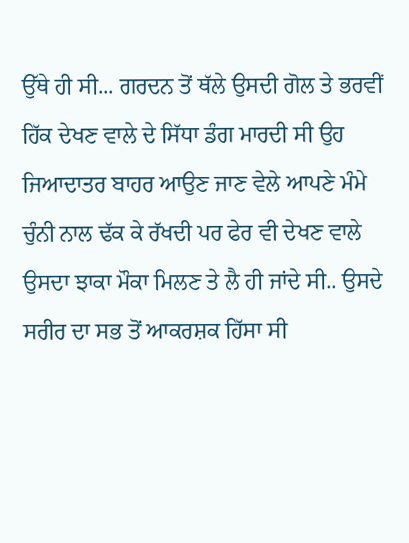ਉੱਥੇ ਹੀ ਸੀ... ਗਰਦਨ ਤੋਂ ਥੱਲੇ ਉਸਦੀ ਗੋਲ ਤੇ ਭਰਵੀਂ ਹਿੱਕ ਦੇਖਣ ਵਾਲੇ ਦੇ ਸਿੱਧਾ ਡੰਗ ਮਾਰਦੀ ਸੀ ਉਹ ਜਿਆਦਾਤਰ ਬਾਹਰ ਆਉਣ ਜਾਣ ਵੇਲੇ ਆਪਣੇ ਮੰਮੇ ਚੁੰਨੀ ਨਾਲ ਢੱਕ ਕੇ ਰੱਖਦੀ ਪਰ ਫੇਰ ਵੀ ਦੇਖਣ ਵਾਲੇ ਉਸਦਾ ਝਾਕਾ ਮੌਕਾ ਮਿਲਣ ਤੇ ਲੈ ਹੀ ਜਾਂਦੇ ਸੀ.. ਉਸਦੇ ਸਰੀਰ ਦਾ ਸਭ ਤੋਂ ਆਕਰਸ਼ਕ ਹਿੱਸਾ ਸੀ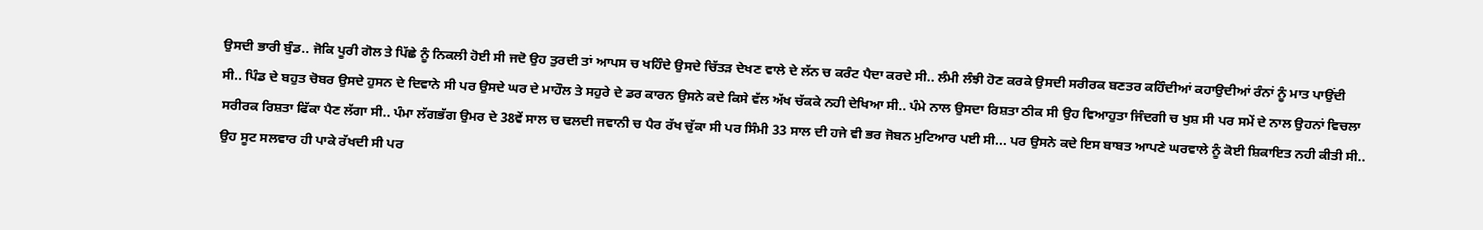ਉਸਦੀ ਭਾਰੀ ਬੁੰਡ.. ਜੋਕਿ ਪੂਰੀ ਗੋਲ ਤੇ ਪਿੱਛੇ ਨੂੰ ਨਿਕਲੀ ਹੋਈ ਸੀ ਜਦੋ ਉਹ ਤੁਰਦੀ ਤਾਂ ਆਪਸ ਚ ਖਹਿੰਦੇ ਉਸਦੇ ਚਿੱਤੜ ਦੇਖਣ ਵਾਲੇ ਦੇ ਲੱਨ ਚ ਕਰੰਟ ਪੈਦਾ ਕਰਦੇ ਸੀ.. ਲੰਮੀ ਲੰਝੀ ਹੋਣ ਕਰਕੇ ਉਸਦੀ ਸਰੀਰਕ ਬਣਤਰ ਕਹਿੰਦੀਆਂ ਕਹਾਉਦੀਆਂ ਰੰਨਾਂ ਨੂੰ ਮਾਤ ਪਾਉਂਦੀ ਸੀ.. ਪਿੰਡ ਦੇ ਬਹੁਤ ਚੋਬਰ ਉਸਦੇ ਹੁਸਨ ਦੇ ਦਿਵਾਨੇ ਸੀ ਪਰ ਉਸਦੇ ਘਰ ਦੇ ਮਾਹੌਲ ਤੇ ਸਹੁਰੇ ਦੇ ਡਰ ਕਾਰਨ ਉਸਨੇ ਕਦੇ ਕਿਸੇ ਵੱਲ ਅੱਖ ਚੱਕਕੇ ਨਹੀ ਦੇਖਿਆ ਸੀ.. ਪੰਮੇ ਨਾਲ ਉਸਦਾ ਰਿਸ਼ਤਾ ਠੀਕ ਸੀ ਉਹ ਵਿਆਹੁਤਾ ਜਿੰਦਗੀ ਚ ਖੁਸ਼ ਸੀ ਪਰ ਸਮੇਂ ਦੇ ਨਾਲ ਉਹਨਾਂ ਵਿਚਲਾ ਸਰੀਰਕ ਰਿਸ਼ਤਾ ਫਿੱਕਾ ਪੈਣ ਲੱਗਾ ਸੀ.. ਪੰਮਾ ਲੱਗਭੱਗ ਉਮਰ ਦੇ 38ਵੇਂ ਸਾਲ ਚ ਢਲਦੀ ਜਵਾਨੀ ਚ ਪੈਰ ਰੱਖ ਚੁੱਕਾ ਸੀ ਪਰ ਸਿੰਮੀ 33 ਸਾਲ ਦੀ ਹਜੇ ਵੀ ਭਰ ਜੋਬਨ ਮੁਟਿਆਰ ਪਈ ਸੀ... ਪਰ ਉਸਨੇ ਕਦੇ ਇਸ ਬਾਬਤ ਆਪਣੇ ਘਰਵਾਲੇ ਨੂੰ ਕੋਈ ਸ਼ਿਕਾਇਤ ਨਹੀ ਕੀਤੀ ਸੀ.. ਉਹ ਸੂਟ ਸਲਵਾਰ ਹੀ ਪਾਕੇ ਰੱਖਦੀ ਸੀ ਪਰ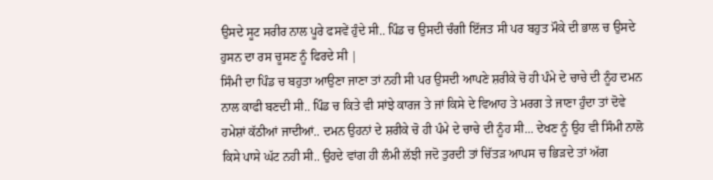ਉਸਦੇ ਸੂਟ ਸਰੀਰ ਨਾਲ ਪੂਰੇ ਫਸਵੇਂ ਹੁੰਦੇ ਸੀ.. ਪਿੰਡ ਚ ਉਸਦੀ ਚੰਗੀ ਇੱਜਤ ਸੀ ਪਰ ਬਹੁਤ ਮੌਕੇ ਦੀ ਭਾਲ ਚ ਉਸਦੇ ਹੁਸਨ ਦਾ ਰਸ ਚੂਸਣ ਨੂੰ ਫਿਰਦੇ ਸੀ |
ਸਿੰਮੀ ਦਾ ਪਿੰਡ ਚ ਬਹੁਤਾ ਆਉਣਾ ਜਾਣਾ ਤਾਂ ਨਹੀ ਸੀ ਪਰ ਉਸਦੀ ਆਪਣੇ ਸ਼ਰੀਕੇ ਚੋ ਹੀ ਪੰਮੇ ਦੇ ਚਾਚੇ ਦੀ ਨੂੰਹ ਦਮਨ ਨਾਲ ਕਾਫੀ ਬਣਦੀ ਸੀ.. ਪਿੰਡ ਚ ਕਿਤੇ ਵੀ ਸਾਂਝੇ ਕਾਰਜ ਤੇ ਜਾਂ ਕਿਸੇ ਦੇ ਵਿਆਹ ਤੇ ਮਰਗ ਤੇ ਜਾਣਾ ਹੁੰਦਾ ਤਾਂ ਦੋਵੇ ਹਮੇਸ਼ਾਂ ਕੱਠੀਆਂ ਜਾਦੀਆਂ.. ਦਮਨ ਉਹਨਾਂ ਦੇ ਸ਼ਰੀਕੇ ਚੋ ਹੀ ਪੰਮੇ ਦੇ ਚਾਚੇ ਦੀ ਨੂੰਹ ਸੀ... ਦੇਖਣ ਨੂੰ ਉਹ ਵੀ ਸਿੰਮੀ ਨਾਲੋ ਕਿਸੇ ਪਾਸੇ ਘੱਟ ਨਹੀ ਸੀ.. ਉਹਦੇ ਵਾਂਗ ਹੀ ਲੰਮੀ ਲੱਝੀ ਜਦੋ ਤੁਰਦੀ ਤਾਂ ਚਿੱਤੜ ਆਪਸ ਚ ਭਿੜਦੇ ਤਾਂ ਅੱਗ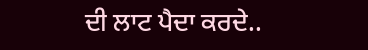ਦੀ ਲਾਟ ਪੈਦਾ ਕਰਦੇ..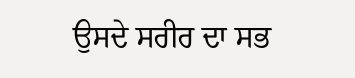ਉਸਦੇ ਸਰੀਰ ਦਾ ਸਭ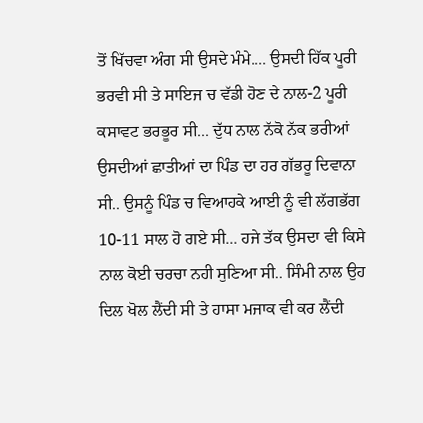ਤੋਂ ਖਿੱਚਵਾ ਅੰਗ ਸੀ ਉਸਦੇ ਮੰਮੇ.... ਉਸਦੀ ਹਿੱਕ ਪੂਰੀ ਭਰਵੀ ਸੀ ਤੇ ਸਾਇਜ ਚ ਵੱਡੀ ਹੋਣ ਦੇ ਨਾਲ-2 ਪੂਰੀ ਕਸਾਵਟ ਭਰਭੂਰ ਸੀ... ਦੁੱਧ ਨਾਲ ਨੱਕੋ ਨੱਕ ਭਰੀਆਂ ਉਸਦੀਆਂ ਛਾਤੀਆਂ ਦਾ ਪਿੰਡ ਦਾ ਹਰ ਗੱਭਰੂ ਦਿਵਾਨਾ ਸੀ.. ਉਸਨੂੰ ਪਿੰਡ ਚ ਵਿਆਹਕੇ ਆਈ ਨੂੰ ਵੀ ਲੱਗਭੱਗ 10-11 ਸਾਲ ਹੋ ਗਏ ਸੀ... ਹਜੇ ਤੱਕ ਉਸਦਾ ਵੀ ਕਿਸੇ ਨਾਲ ਕੋਈ ਚਰਚਾ ਨਹੀ ਸੁਣਿਆ ਸੀ.. ਸਿੰਮੀ ਨਾਲ ਉਹ ਦਿਲ ਖੋਲ ਲੈਂਦੀ ਸੀ ਤੇ ਹਾਸਾ ਮਜਾਕ ਵੀ ਕਰ ਲੈਂਦੀ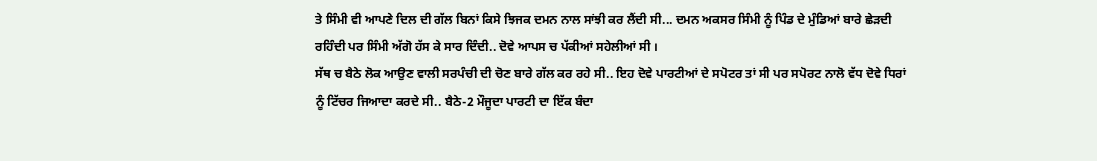ਤੇ ਸਿੰਮੀ ਵੀ ਆਪਣੇ ਦਿਲ ਦੀ ਗੱਲ ਬਿਨਾਂ ਕਿਸੇ ਝਿਜਕ ਦਮਨ ਨਾਲ ਸਾਂਝੀ ਕਰ ਲੈਂਦੀ ਸੀ... ਦਮਨ ਅਕਸਰ ਸਿੰਮੀ ਨੂੰ ਪਿੰਡ ਦੇ ਮੁੰਡਿਆਂ ਬਾਰੇ ਛੇੜਦੀ ਰਹਿੰਦੀ ਪਰ ਸਿੰਮੀ ਅੱਗੋ ਹੱਸ ਕੇ ਸਾਰ ਦਿੰਦੀ.. ਦੋਵੇ ਆਪਸ ਚ ਪੱਕੀਆਂ ਸਹੇਲੀਆਂ ਸੀ ।
ਸੱਥ ਚ ਬੈਠੇ ਲੋਕ ਆਉਣ ਵਾਲੀ ਸਰਪੰਚੀ ਦੀ ਚੋਣ ਬਾਰੇ ਗੱਲ ਕਰ ਰਹੇ ਸੀ.. ਇਹ ਦੋਵੇ ਪਾਰਟੀਆਂ ਦੇ ਸਪੋਟਰ ਤਾਂ ਸੀ ਪਰ ਸਪੋਰਟ ਨਾਲੋ ਵੱਧ ਦੋਵੇ ਧਿਰਾਂ ਨੂੰ ਟਿੱਚਰ ਜਿਆਦਾ ਕਰਦੇ ਸੀ.. ਬੈਠੇ-2 ਮੌਜੂਦਾ ਪਾਰਟੀ ਦਾ ਇੱਕ ਬੰਦਾ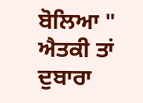ਬੋਲਿਆ " ਐਤਕੀ ਤਾਂ ਦੁਬਾਰਾ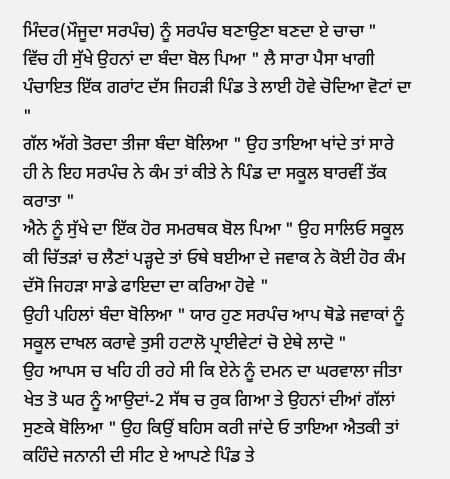ਮਿੰਦਰ(ਮੌਜੂਦਾ ਸਰਪੰਚ) ਨੂੰ ਸਰਪੰਚ ਬਣਾਉਣਾ ਬਣਦਾ ਏ ਚਾਚਾ "
ਵਿੱਚ ਹੀ ਸੁੱਖੇ ਉਹਨਾਂ ਦਾ ਬੰਦਾ ਬੋਲ ਪਿਆ " ਲੈ ਸਾਰਾ ਪੈਸਾ ਖਾਗੀ ਪੰਚਾਇਤ ਇੱਕ ਗਰਾਂਟ ਦੱਸ ਜਿਹੜੀ ਪਿੰਡ ਤੇ ਲਾਈ ਹੋਵੇ ਚੋਦਿਆ ਵੋਟਾਂ ਦਾ "
ਗੱਲ ਅੱਗੇ ਤੋਰਦਾ ਤੀਜਾ ਬੰਦਾ ਬੋਲਿਆ " ਉਹ ਤਾਇਆ ਖਾਂਦੇ ਤਾਂ ਸਾਰੇ ਹੀ ਨੇ ਇਹ ਸਰਪੰਚ ਨੇ ਕੰਮ ਤਾਂ ਕੀਤੇ ਨੇ ਪਿੰਡ ਦਾ ਸਕੂਲ ਬਾਰਵੀਂ ਤੱਕ ਕਰਾਤਾ "
ਐਨੇ ਨੂੰ ਸੁੱਖੇ ਦਾ ਇੱਕ ਹੋਰ ਸਮਰਥਕ ਬੋਲ ਪਿਆ " ਉਹ ਸਾਲਿਓ ਸਕੂਲ ਕੀ ਚਿੱਤੜਾਂ ਚ ਲੈਣਾਂ ਪੜ੍ਹਦੇ ਤਾਂ ਓਥੇ ਬਈਆ ਦੇ ਜਵਾਕ ਨੇ ਕੋਈ ਹੋਰ ਕੰਮ ਦੱਸੋ ਜਿਹੜਾ ਸਾਡੇ ਫਾਇਦਾ ਦਾ ਕਰਿਆ ਹੋਵੇ "
ਉਹੀ ਪਹਿਲਾਂ ਬੰਦਾ ਬੋਲਿਆ " ਯਾਰ ਹੁਣ ਸਰਪੰਚ ਆਪ ਥੋਡੇ ਜਵਾਕਾਂ ਨੂੰ ਸਕੂਲ ਦਾਖਲ ਕਰਾਵੇ ਤੁਸੀ ਹਟਾਲੋ ਪ੍ਰਾਈਵੇਟਾਂ ਚੋ ਏਥੇ ਲਾਦੋ "
ਉਹ ਆਪਸ ਚ ਖਹਿ ਹੀ ਰਹੇ ਸੀ ਕਿ ਏਨੇ ਨੂੰ ਦਮਨ ਦਾ ਘਰਵਾਲਾ ਜੀਤਾ ਖੇਤ ਤੋ ਘਰ ਨੂੰ ਆਉਦਾਂ-2 ਸੱਥ ਚ ਰੁਕ ਗਿਆ ਤੇ ਉਹਨਾਂ ਦੀਆਂ ਗੱਲਾਂ ਸੁਣਕੇ ਬੋਲਿਆ " ਉਹ ਕਿਉਂ ਬਹਿਸ ਕਰੀ ਜਾਂਦੇ ਓ ਤਾਇਆ ਐਤਕੀ ਤਾਂ ਕਹਿੰਦੇ ਜਨਾਨੀ ਦੀ ਸੀਟ ਏ ਆਪਣੇ ਪਿੰਡ ਤੇ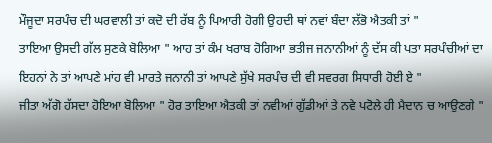ਮੌਜੂਦਾ ਸਰਪੰਚ ਦੀ ਘਰਵਾਲੀ ਤਾਂ ਕਦੋ ਦੀ ਰੱਬ ਨੂੰ ਪਿਆਰੀ ਹੋਗੀ ਉਹਦੀ ਥਾਂ ਨਵਾਂ ਬੰਦਾ ਲੱਭੋ ਐਤਕੀ ਤਾਂ "
ਤਾਇਆ ਉਸਦੀ ਗੱਲ ਸੁਣਕੇ ਬੋਲਿਆ " ਆਹ ਤਾਂ ਕੰਮ ਖਰਾਬ ਹੋਗਿਆ ਭਤੀਜ ਜਨਾਨੀਆਂ ਨੂੰ ਦੱਸ ਕੀ ਪਤਾ ਸਰਪੰਚੀਆਂ ਦਾ ਇਹਨਾਂ ਨੇ ਤਾਂ ਆਪਣੇ ਮਾਂਹ ਵੀ ਮਾਰਤੇ ਜਨਾਨੀ ਤਾਂ ਆਪਣੇ ਸੁੱਖੇ ਸਰਪੰਚ ਦੀ ਵੀ ਸਵਰਗ ਸਿਧਾਰੀ ਹੋਈ ਏ "
ਜੀਤਾ ਅੱਗੋ ਹੱਸਦਾ ਹੋਇਆ ਬੋਲਿਆ " ਹੋਰ ਤਾਇਆ ਐਤਕੀ ਤਾਂ ਨਵੀਆਂ ਗੁੱਡੀਆਂ ਤੇ ਨਵੇ ਪਟੋਲੇ ਹੀ ਮੈਦਾਨ ਚ ਆਉਣਗੇ "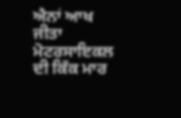ਐਨਾਂ ਆਖ ਜੀਤਾ ਮੋਟਰਸਾਇਕਲ ਦੀ ਕਿੱਕ ਮਾਰ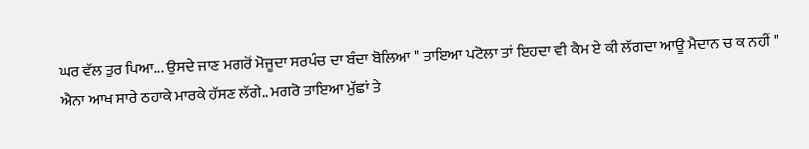ਘਰ ਵੱਲ ਤੁਰ ਪਿਆ... ਉਸਦੇ ਜਾਣ ਮਗਰੋਂ ਮੋਜੂਦਾ ਸਰਪੰਚ ਦਾ ਬੰਦਾ ਬੋਲਿਆ " ਤਾਇਆ ਪਟੋਲਾ ਤਾਂ ਇਹਦਾ ਵੀ ਕੈਮ ਏ ਕੀ ਲੱਗਦਾ ਆਊ ਮੈਦਾਨ ਚ ਕ ਨਹੀਂ "
ਐਨਾ ਆਖ ਸਾਰੇ ਠਹਾਕੇ ਮਾਰਕੇ ਹੱਸਣ ਲੱਗੇ.. ਮਗਰੋ ਤਾਇਆ ਮੁੱਛਾਂ ਤੇ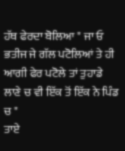ਹੱਥ ਫੇਰਦਾ ਬੋਲਿਆ " ਜਾ ਓ ਭਤੀਜ ਜੇ ਗੱਲ ਪਟੋਲਿਆਂ ਤੇ ਹੀ ਆਗੀ ਫੇਰ ਪਟੋਲੇ ਤਾਂ ਤੁਹਾਡੇ ਲਾਣੇ ਚ ਵੀ ਇੱਕ ਤੋਂ ਇੱਕ ਨੇ ਪਿੰਡ ਚ "
ਤਾਏ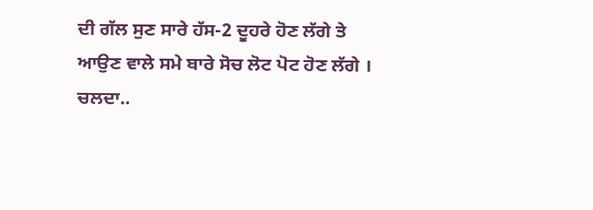ਦੀ ਗੱਲ ਸੁਣ ਸਾਰੇ ਹੱਸ-2 ਦੂਹਰੇ ਹੋਣ ਲੱਗੇ ਤੇ ਆਉਣ ਵਾਲੇ ਸਮੇ ਬਾਰੇ ਸੋਚ ਲੋਟ ਪੋਟ ਹੋਣ ਲੱਗੇ ।
ਚਲਦਾ..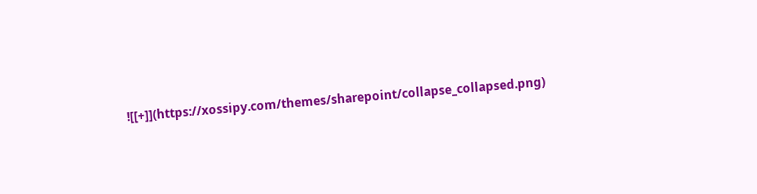![[+]](https://xossipy.com/themes/sharepoint/collapse_collapsed.png)